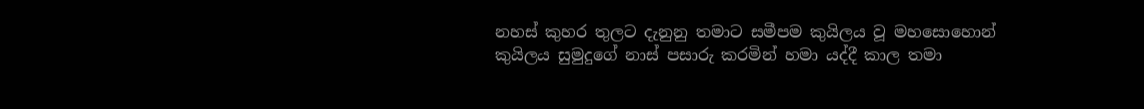නහස් කුහර තුලට දැනුනු තමාට සමීපම කුයිලය වූ මහසොහොන් කුයිලය සුමුදුගේ නාස් පසාරු කරමින් හමා යද්දී කාල තමා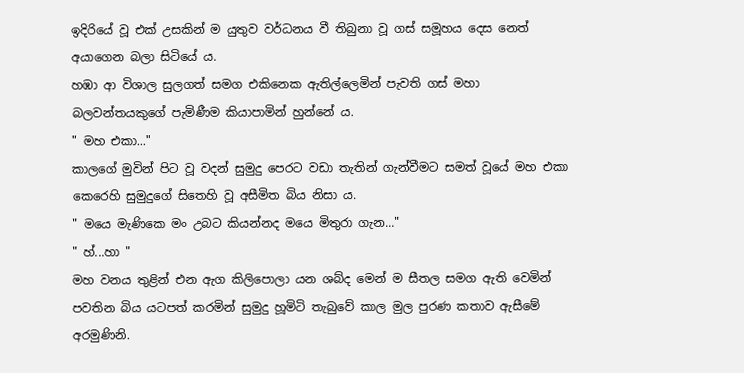ඉදිරියේ වූ එක් උසකින් ම යුතුව වර්ධනය වී තිබුනා වූ ගස් සමූහය දෙස නෙත් අයාගෙන බලා සිටියේ ය.
හඹා ආ විශාල සුලගත් සමග එකිනෙක ඇතිල්ලෙමින් පැවති ගස් මහා බලවන්තයකුගේ පැමිණීම කියාපාමින් හුන්නේ ය.
" මහ එකා..."
කාලගේ මුවින් පිට වූ වදන් සුමුදු පෙරට වඩා තැතින් ගැන්වීමට සමත් වූයේ මහ එකා කෙරෙහි සුමුදුගේ සිතෙහි වූ අසීමිත බිය නිසා ය.
" මයෙ මැණිකෙ මං උබට කියන්නද මයෙ මිතුරා ගැන..."
" හ්...හා "
මහ වනය තුළින් එන ඇග කිලිපොලා යන ශබ්ද මෙන් ම සීතල සමග ඇති වෙමින් පවතින බිය යටපත් කරමින් සුමුදු හූමිටි තැබුවේ කාල මුල පුරණ කතාව ඇසීමේ අරමුණිනි.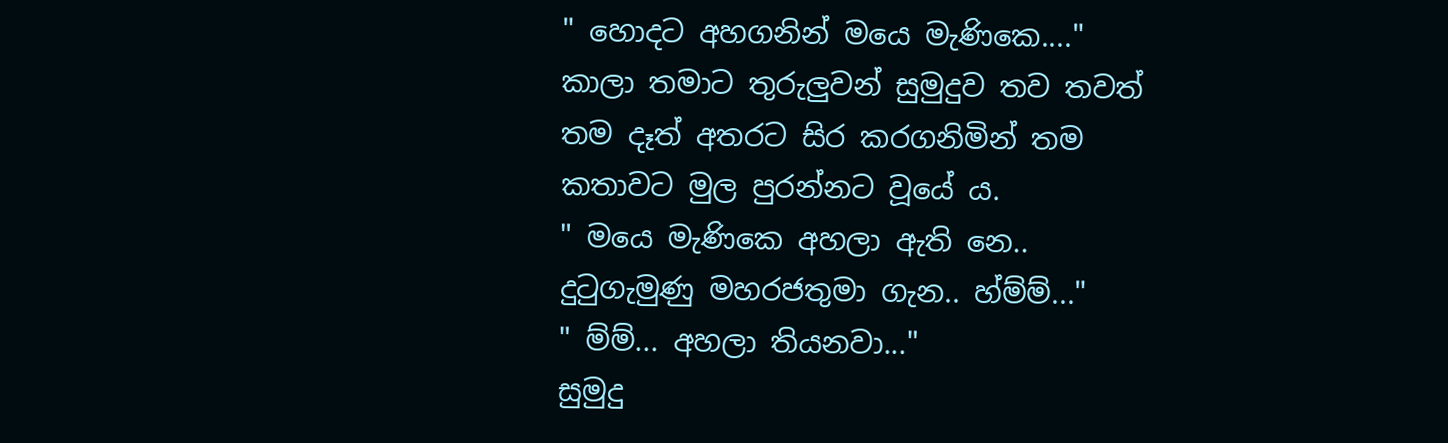" හොදට අහගනින් මයෙ මැණිකෙ...."
කාලා තමාට තුරුලුවන් සුමුදුව තව තවත් තම දෑත් අතරට සිර කරගනිමින් තම කතාවට මුල පුරන්නට වූයේ ය.
" මයෙ මැණිකෙ අහලා ඇති නෙ.. දුටුගැමුණු මහරජතුමා ගැන.. හ්ම්ම්..."
" ම්ම්... අහලා තියනවා..."
සුමුදු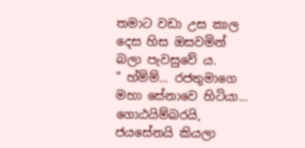තමාට වඩා උස කාල දෙස හිස ඔසවමින් බලා පැවසුවේ ය.
" හ්ම්ම්... රජතුමාගෙ මහා සේනාවෙ හිටියා... ගොඨයිම්බරයි, ජයසේනයි කියලා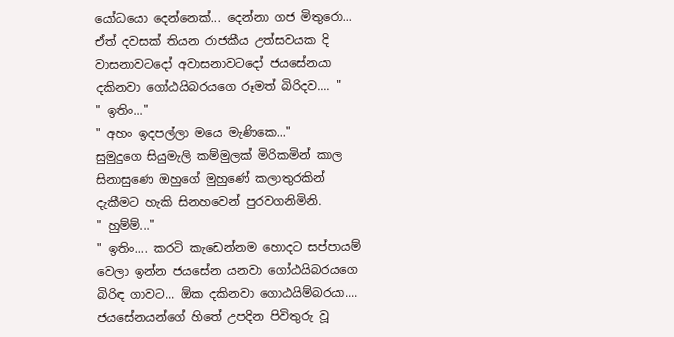යෝධයො දෙන්නෙක්... දෙන්නා ගජ මිතුරො... ඒත් දවසක් තියන රාජකීය උත්සවයක දි වාසනාවටදෝ අවාසනාවටදෝ ජයසේනයා දකිනවා ගෝඨයිබරයගෙ රූමත් බිරිදව.... "
" ඉතිං..."
" අහං ඉදපල්ලා මයෙ මැණිකෙ..."
සුමුදුගෙ සියුමැලි කම්මුලක් මිරිකමින් කාල සිනාසුණෙ ඔහුගේ මුහුණේ කලාතුරකින් දැකීමට හැකි සිනහවෙන් පුරවගනිමිනි.
" හුම්ම්..."
" ඉතිං.... කරටි කැඩෙන්නම හොදට සප්පායම් වෙලා ඉන්න ජයසේන යනවා ගෝඨයිබරයගෙ බිරිඳ ගාවට... ඕක දකිනවා ගොඨයිම්බරයා.... ජයසේනයන්ගේ හිතේ උපදින පිවිතුරු වූ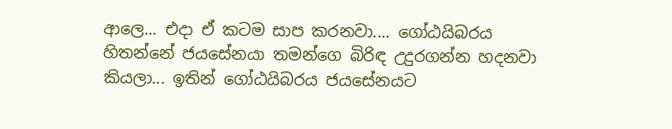ආලෙ... එදා ඒ කටම සාප කරනවා.... ගෝඨයිබරය හිතන්නේ ජයසේනයා තමන්ගෙ බිරිඳ උදුරගන්න හදනවා කියලා... ඉතින් ගෝඨයිබරය ජයසේනයට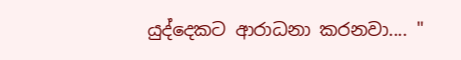යුද්දෙකට ආරාධනා කරනවා.... "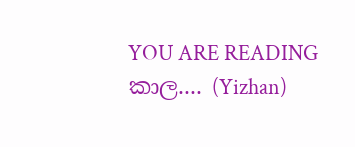YOU ARE READING
කාල.... (Yizhan)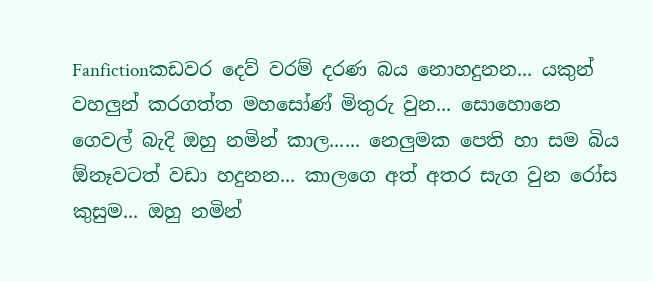Fanfictionකඩවර දෙව් වරම් දරණ බය නොහදුනන... යකුන් වහලුන් කරගත්ත මහසෝණ් මිතුරු වුන... සොහොනෙ ගෙවල් බැදි ඔහු නමින් කාල...... නෙලුමක පෙති හා සම බිය ඕනෑවටත් වඩා හදුනන... කාලගෙ අත් අතර සැග වුන රෝස කුසුම... ඔහු නමින්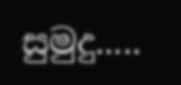සුමුදු.....